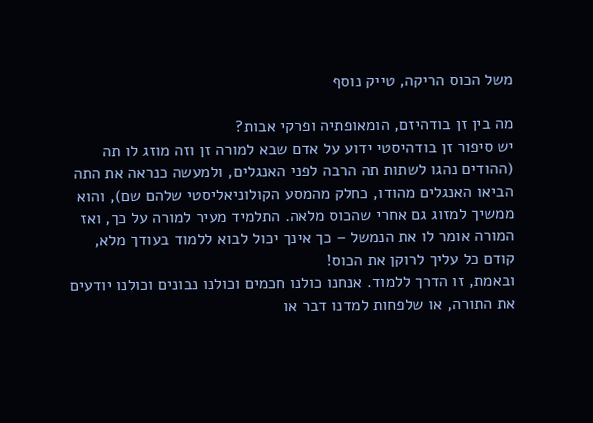משל הכוס הריקה, טייק נוסף

מה בין זן בודהיזם, הומאופתיה ופרקי אבות?
יש סיפור זן בודהיסטי ידוע על אדם שבא למורה זן וזה מוזג לו תה (ההודים נהגו לשתות תה הרבה לפני האנגלים, ולמעשה כנראה את התה הביאו האנגלים מהודו, כחלק מהמסע הקולוניאליסטי שלהם שם), והוא ממשיך למזוג גם אחרי שהכוס מלאה. התלמיד מעיר למורה על כך, ואז המורה אומר לו את הנמשל – כך אינך יכול לבוא ללמוד בעודך מלא, קודם כל עליך לרוקן את הכוס!
ובאמת, זו הדרך ללמוד. אנחנו כולנו חכמים וכולנו נבונים וכולנו יודעים את התורה, או שלפחות למדנו דבר או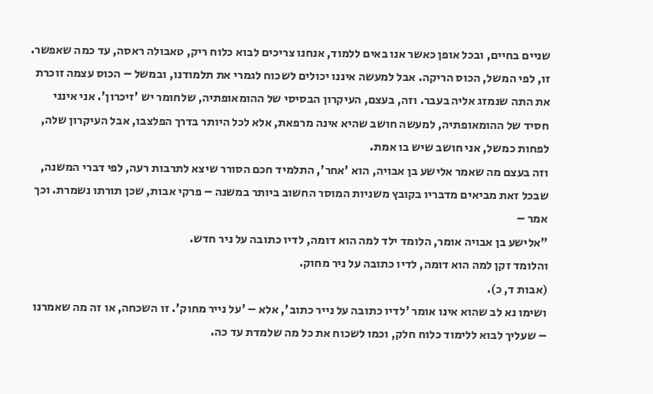שניים בחיים, ובכל אופן כאשר אנו באים ללמוד, אנחנו צריכים לבוא כלוח ריק, טאבולה ראסה, עד כמה שאפשר.
זו, לפי המשל, הכוס הריקה. אבל למעשה איננו יכולים לשכוח לגמרי את תלמודנו, ובמשל – הכוס עצמה זוכרת את התה שנמזג אליה בעבר. וזה, בעצם, העיקרון הבסיסי של ההומאופתיה, שלחומר יש 'זיכרון'. אני אינני חסיד של ההומאופתיה, למעשה חושב שהיא אינה מרפאת, אלא לכל היותר בדרך הפלצבו, אבל העיקרון שלה, לפחות כמשל, אני חושב שיש בו אמת.
וזה בעצם מה שאמר אלישע בן אבויה, הוא 'אחר', התלמיד חכם הסורר שיצא לתרבות רעה, לפי דברי המשנה, שבכל זאת מביאים מדבריו בקובץ משניות המוסר החשוב ביותר במשנה – פרקי אבות, שכן תורתו נשמרת. וכך אמר –
"אלישע בן אבויה אומר, הלומד ילד למה הוא דומה, לדיו כתובה על ניר חדש.
והלומד זקן למה הוא דומה, לדיו כתובה על ניר מחוק.
(אבות ד, כ).
ושימו נא לב שהוא אינו אומר 'לדיו כתובה על נייר כתוב', אלא – 'על נייר מחוק'. זו השכחה, או זה מה שאמרנו – שעליך לבוא ללימוד כלוח חלק, וכמו לשכוח את כל מה שלמדת עד כה.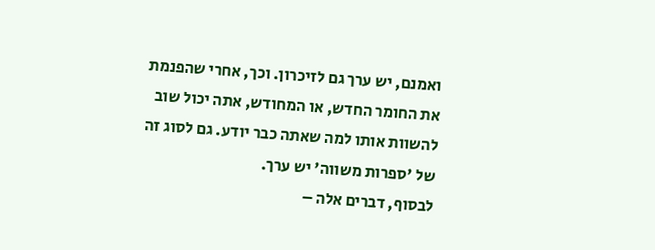ואמנם, יש ערך גם לזיכרון. וכך, אחרי שהפנמת את החומר החדש, או המחודש, אתה יכול שוב להשוות אותו למה שאתה כבר יודע. גם לסוג זה של 'ספרות משווה' יש ערך.
לבסוף, דברים אלה –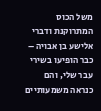משל הכוס המתרוקנת ודברי אלישע בן אבויה – כבר הופיעו בשירי עבר שלי, והם כנראה משמעותיים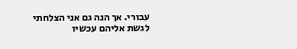עבורי. אך הנה גם אני הצלחתי לגשת אליהם עכשיו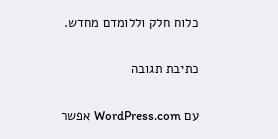כלוח חלק וללומדם מחדש.

כתיבת תגובה

עם WordPress.com אפשר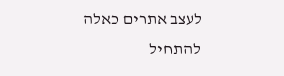לעצב אתרים כאלה
להתחיל